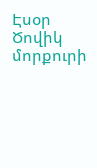Էսօր Ծովիկ մորքուրի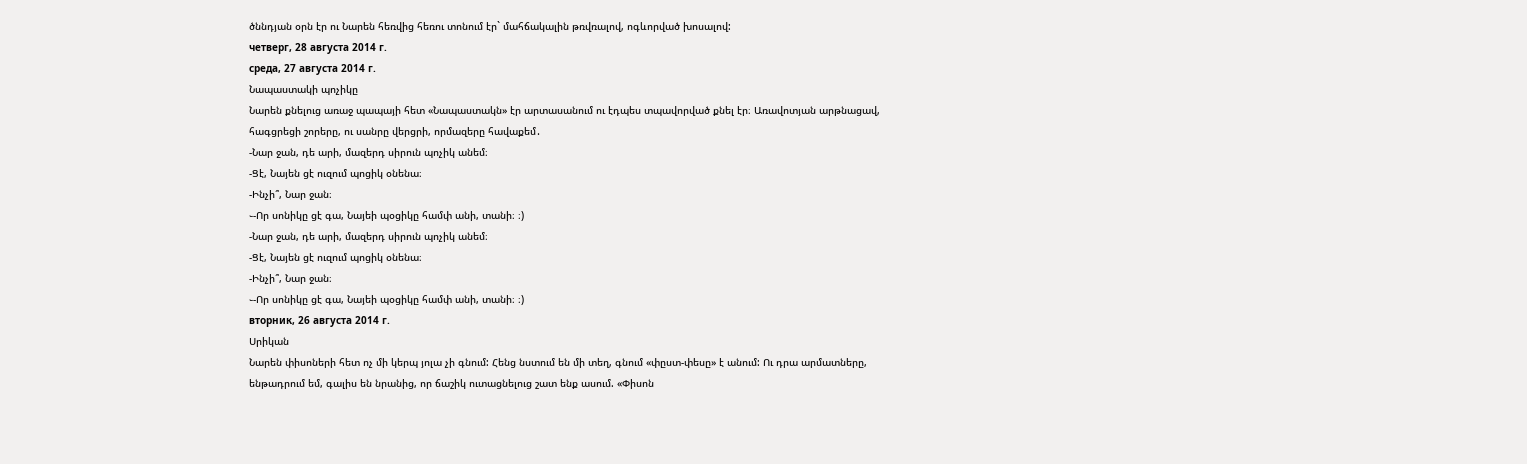ծննդյան օրն էր ու Նարեն հեռվից հեռու տոնում էր` մահճակալին թռվռալով, ոգևորված խոսալով:
четверг, 28 августа 2014 г.
среда, 27 августа 2014 г.
Նապաստակի պոչիկը
Նարեն քնելուց առաջ պապայի հետ «Նապաստակն» էր արտասանում ու էդպես տպավորված քնել էր։ Առավոտյան արթնացավ, հագցրեցի շորերը, ու սանրը վերցրի, որմազերը հավաքեմ․
-Նար ջան, դե արի, մազերդ սիրուն պոչիկ անեմ։
-Ցէ, Նայեն ցէ ուզում պոցիկ օնենա։
-Ինչի՞, Նար ջան։
֊-Որ սոնիկը ցէ գա, Նայեի պօցիկը համփ անի, տանի։ ։)
-Նար ջան, դե արի, մազերդ սիրուն պոչիկ անեմ։
-Ցէ, Նայեն ցէ ուզում պոցիկ օնենա։
-Ինչի՞, Նար ջան։
֊-Որ սոնիկը ցէ գա, Նայեի պօցիկը համփ անի, տանի։ ։)
вторник, 26 августа 2014 г.
Սրիկան
Նարեն փիսոների հետ ոչ մի կերպ յոլա չի գնում: Հենց նստում են մի տեղ, գնում «փըստ-փեսը» է անում: Ու դրա արմատները, ենթադրում եմ, գալիս են նրանից, որ ճաշիկ ուտացնելուց շատ ենք ասում. «Փիսոն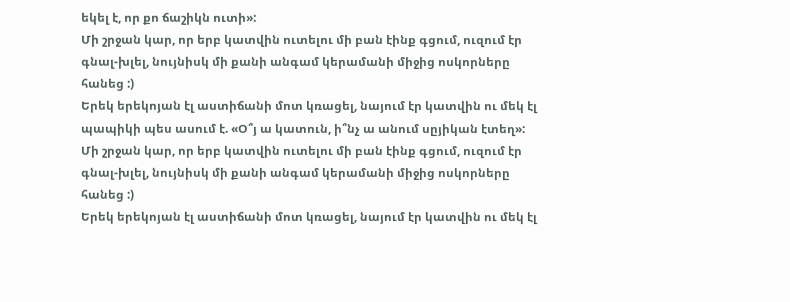եկել է, որ քո ճաշիկն ուտի»:
Մի շրջան կար, որ երբ կատվին ուտելու մի բան էինք գցում, ուզում էր գնալ-խլել, նույնիսկ մի քանի անգամ կերամանի միջից ոսկորները հանեց :)
Երեկ երեկոյան էլ աստիճանի մոտ կռացել, նայում էր կատվին ու մեկ էլ պապիկի պես ասում է. «Օ՞յ ա կատուն, ի՞նչ ա անում սըյիկան էտեղ»:
Մի շրջան կար, որ երբ կատվին ուտելու մի բան էինք գցում, ուզում էր գնալ-խլել, նույնիսկ մի քանի անգամ կերամանի միջից ոսկորները հանեց :)
Երեկ երեկոյան էլ աստիճանի մոտ կռացել, նայում էր կատվին ու մեկ էլ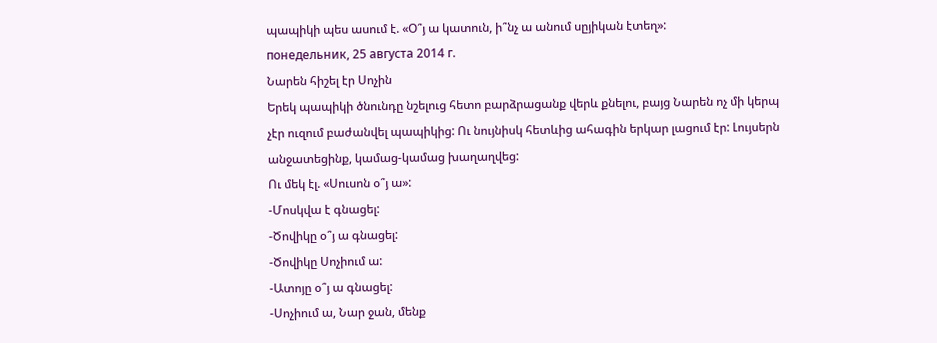պապիկի պես ասում է. «Օ՞յ ա կատուն, ի՞նչ ա անում սըյիկան էտեղ»:
понедельник, 25 августа 2014 г.
Նարեն հիշել էր Սոչին
Երեկ պապիկի ծնունդը նշելուց հետո բարձրացանք վերև քնելու, բայց Նարեն ոչ մի կերպ չէր ուզում բաժանվել պապիկից: Ու նույնիսկ հետևից ահագին երկար լացում էր: Լույսերն անջատեցինք, կամաց-կամաց խաղաղվեց:
Ու մեկ էլ. «Սուսոն օ՞յ ա»:
-Մոսկվա է գնացել:
-Ծովիկը օ՞յ ա գնացել:
-Ծովիկը Սոչիում ա:
-Ատոյը օ՞յ ա գնացել:
-Սոչիում ա, Նար ջան, մենք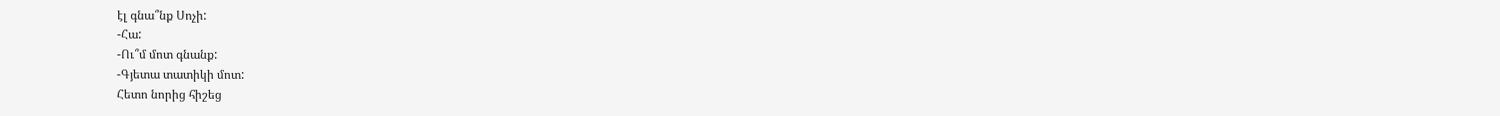էլ գնա՞նք Սոչի:
-Հա:
-Ու՞մ մոտ գնանք:
-Գյետա տատիկի մոտ:
Հետո նորից հիշեց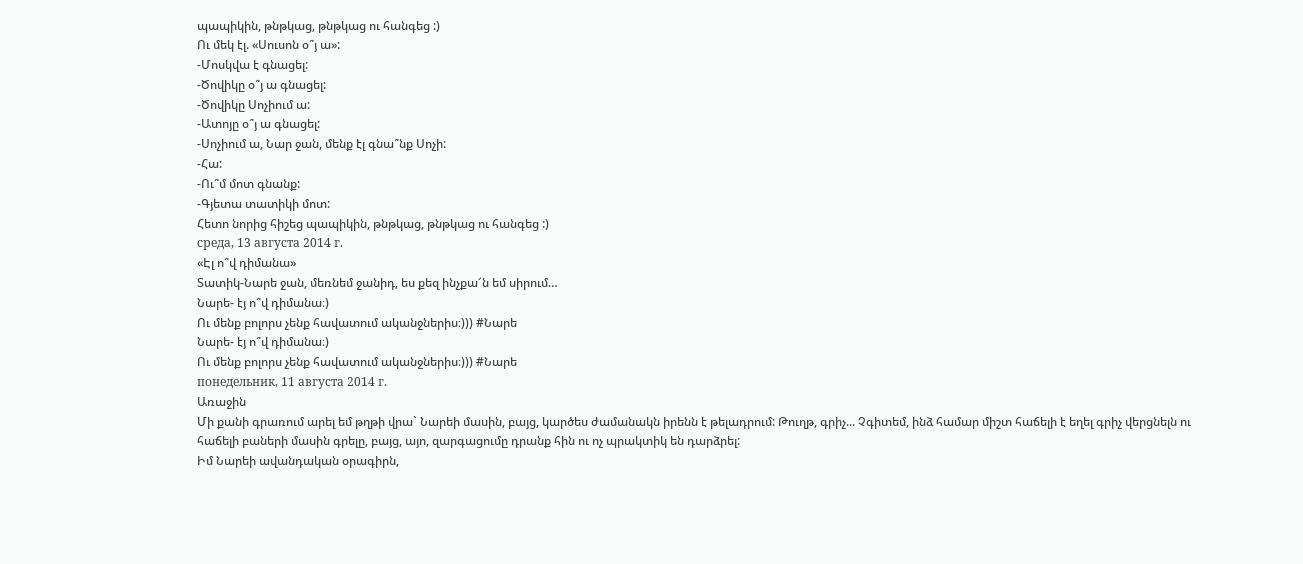պապիկին, թնթկաց, թնթկաց ու հանգեց :)
Ու մեկ էլ. «Սուսոն օ՞յ ա»:
-Մոսկվա է գնացել:
-Ծովիկը օ՞յ ա գնացել:
-Ծովիկը Սոչիում ա:
-Ատոյը օ՞յ ա գնացել:
-Սոչիում ա, Նար ջան, մենք էլ գնա՞նք Սոչի:
-Հա:
-Ու՞մ մոտ գնանք:
-Գյետա տատիկի մոտ:
Հետո նորից հիշեց պապիկին, թնթկաց, թնթկաց ու հանգեց :)
среда, 13 августа 2014 г.
«Էլ ո՞վ դիմանա»
Տատիկ-Նարե ջան, մեռնեմ ջանիդ, ես քեզ ինչքա՜ն եմ սիրում…
Նարե- էյ ո՞վ դիմանա։)
Ու մենք բոլորս չենք հավատում ականջներիս։))) #Նարե
Նարե- էյ ո՞վ դիմանա։)
Ու մենք բոլորս չենք հավատում ականջներիս։))) #Նարե
понедельник, 11 августа 2014 г.
Առաջին
Մի քանի գրառում արել եմ թղթի վրա` Նարեի մասին, բայց, կարծես ժամանակն իրենն է թելադրում: Թուղթ, գրիչ... Չգիտեմ, ինձ համար միշտ հաճելի է եղել գրիչ վերցնելն ու հաճելի բաների մասին գրելը, բայց, այո, զարգացումը դրանք հին ու ոչ պրակտիկ են դարձրել:
Իմ Նարեի ավանդական օրագիրն,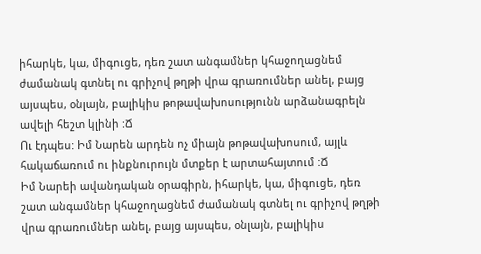իհարկե, կա, միգուցե, դեռ շատ անգամներ կհաջողացնեմ ժամանակ գտնել ու գրիչով թղթի վրա գրառումներ անել, բայց այսպես, օնլայն, բալիկիս թոթավախոսությունն արձանագրելն ավելի հեշտ կլինի :Ճ
Ու էդպես: Իմ Նարեն արդեն ոչ միայն թոթավախոսում, այլև հակաճառում ու ինքնուրույն մտքեր է արտահայտում :Ճ
Իմ Նարեի ավանդական օրագիրն, իհարկե, կա, միգուցե, դեռ շատ անգամներ կհաջողացնեմ ժամանակ գտնել ու գրիչով թղթի վրա գրառումներ անել, բայց այսպես, օնլայն, բալիկիս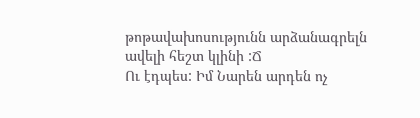թոթավախոսությունն արձանագրելն ավելի հեշտ կլինի :Ճ
Ու էդպես: Իմ Նարեն արդեն ոչ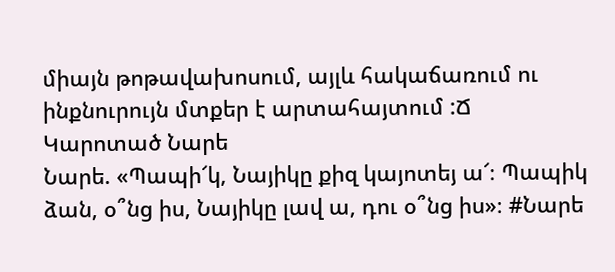միայն թոթավախոսում, այլև հակաճառում ու ինքնուրույն մտքեր է արտահայտում :Ճ
Կարոտած Նարե
Նարե. «Պապի՜կ, Նայիկը քիզ կայոտեյ ա՜։ Պապիկ ձան, օ՞նց իս, Նայիկը լավ ա, դու օ՞նց իս»։ #Նարե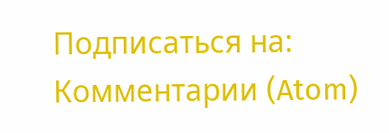Подписаться на:
Комментарии (Atom)